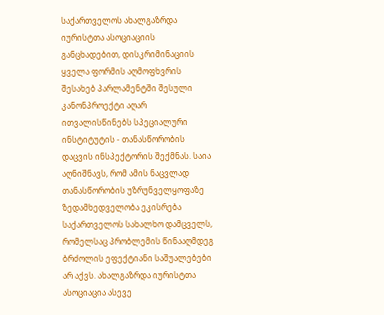საქართველოს ახალგაზრდა იურისტთა ასოციაციის განცხადებით, დისკრიმინაციის ყველა ფორმის აღმოფხვრის შესახებ პარლამენტში შესული კანონპროექტი აღარ ითვალისწინებს სპეციალური ინსტიტუტის - თანასწორობის დაცვის ინსპექტორის შექმნას. საია აღნიშნავს, რომ ამის ნაცვლად თანასწორობის უზრუნველყოფაზე ზედამხედველობა ეკისრება საქართველოს სახალხო დამცველს, რომელსაც პრობლემის წინააღმდეგ ბრძოლის ეფექტიანი საშუალებები არ აქვს. ახალგაზრდა იურისტთა ასოციაცია ასევე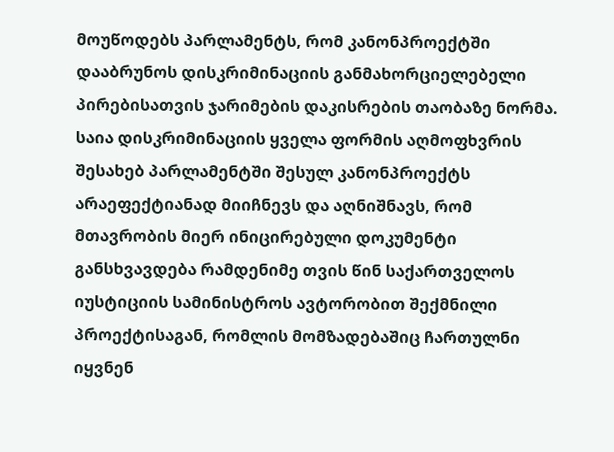მოუწოდებს პარლამენტს, რომ კანონპროექტში დააბრუნოს დისკრიმინაციის განმახორციელებელი პირებისათვის ჯარიმების დაკისრების თაობაზე ნორმა.
საია დისკრიმინაციის ყველა ფორმის აღმოფხვრის შესახებ პარლამენტში შესულ კანონპროექტს არაეფექტიანად მიიჩნევს და აღნიშნავს, რომ მთავრობის მიერ ინიცირებული დოკუმენტი განსხვავდება რამდენიმე თვის წინ საქართველოს იუსტიციის სამინისტროს ავტორობით შექმნილი პროექტისაგან, რომლის მომზადებაშიც ჩართულნი იყვნენ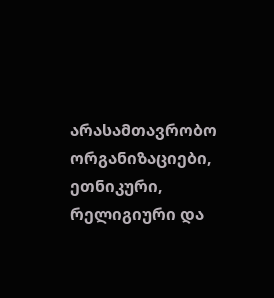არასამთავრობო ორგანიზაციები, ეთნიკური, რელიგიური და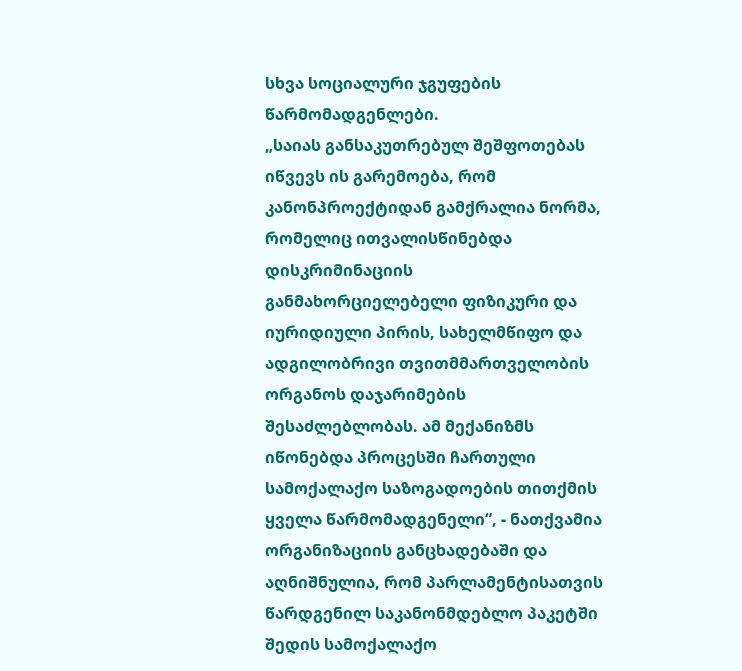სხვა სოციალური ჯგუფების წარმომადგენლები.
„საიას განსაკუთრებულ შეშფოთებას იწვევს ის გარემოება, რომ კანონპროექტიდან გამქრალია ნორმა, რომელიც ითვალისწინებდა დისკრიმინაციის განმახორციელებელი ფიზიკური და იურიდიული პირის, სახელმწიფო და ადგილობრივი თვითმმართველობის ორგანოს დაჯარიმების შესაძლებლობას. ამ მექანიზმს იწონებდა პროცესში ჩართული სამოქალაქო საზოგადოების თითქმის ყველა წარმომადგენელი“, - ნათქვამია ორგანიზაციის განცხადებაში და აღნიშნულია, რომ პარლამენტისათვის წარდგენილ საკანონმდებლო პაკეტში შედის სამოქალაქო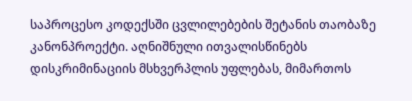საპროცესო კოდექსში ცვლილებების შეტანის თაობაზე კანონპროექტი. აღნიშნული ითვალისწინებს დისკრიმინაციის მსხვერპლის უფლებას, მიმართოს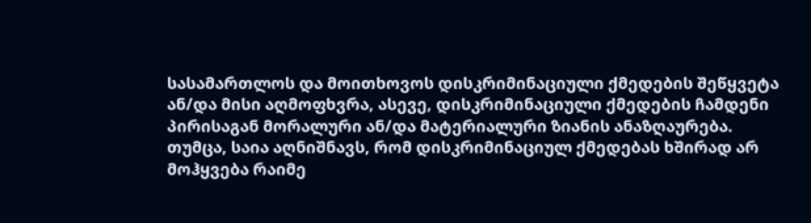სასამართლოს და მოითხოვოს დისკრიმინაციული ქმედების შეწყვეტა ან/და მისი აღმოფხვრა, ასევე, დისკრიმინაციული ქმედების ჩამდენი პირისაგან მორალური ან/და მატერიალური ზიანის ანაზღაურება.
თუმცა, საია აღნიშნავს, რომ დისკრიმინაციულ ქმედებას ხშირად არ მოჰყვება რაიმე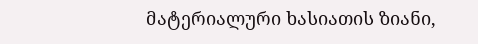მატერიალური ხასიათის ზიანი,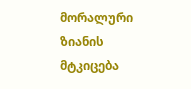მორალური ზიანის მტკიცება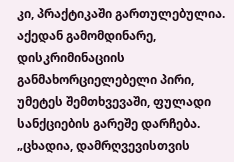კი, პრაქტიკაში გართულებულია. აქედან გამომდინარე, დისკრიმინაციის განმახორციელებელი პირი, უმეტეს შემთხვევაში, ფულადი სანქციების გარეშე დარჩება.
„ცხადია, დამრღვევისთვის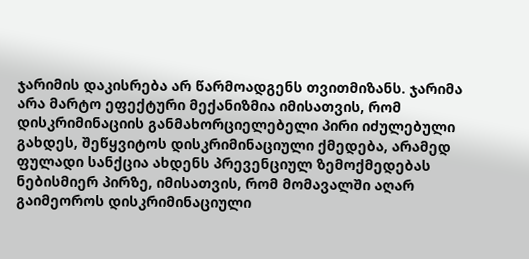ჯარიმის დაკისრება არ წარმოადგენს თვითმიზანს. ჯარიმა არა მარტო ეფექტური მექანიზმია იმისათვის, რომ დისკრიმინაციის განმახორციელებელი პირი იძულებული გახდეს, შეწყვიტოს დისკრიმინაციული ქმედება, არამედ ფულადი სანქცია ახდენს პრევენციულ ზემოქმედებას ნებისმიერ პირზე, იმისათვის, რომ მომავალში აღარ გაიმეოროს დისკრიმინაციული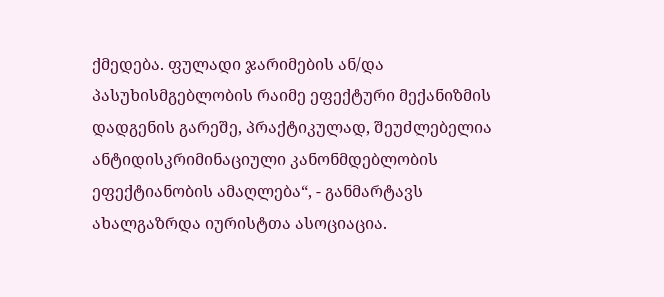ქმედება. ფულადი ჯარიმების ან/და პასუხისმგებლობის რაიმე ეფექტური მექანიზმის დადგენის გარეშე, პრაქტიკულად, შეუძლებელია ანტიდისკრიმინაციული კანონმდებლობის ეფექტიანობის ამაღლება“, - განმარტავს ახალგაზრდა იურისტთა ასოციაცია.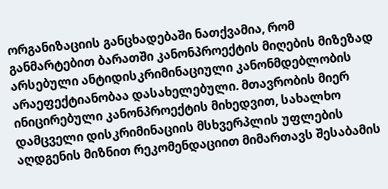ორგანიზაციის განცხადებაში ნათქვამია, რომ განმარტებით ბარათში კანონპროექტის მიღების მიზეზად არსებული ანტიდისკრიმინაციული კანონმდებლობის არაეფექტიანობაა დასახელებული. მთავრობის მიერ ინიცირებული კანონპროექტის მიხედვით, სახალხო დამცველი დისკრიმინაციის მსხვერპლის უფლების აღდგენის მიზნით რეკომენდაციით მიმართავს შესაბამის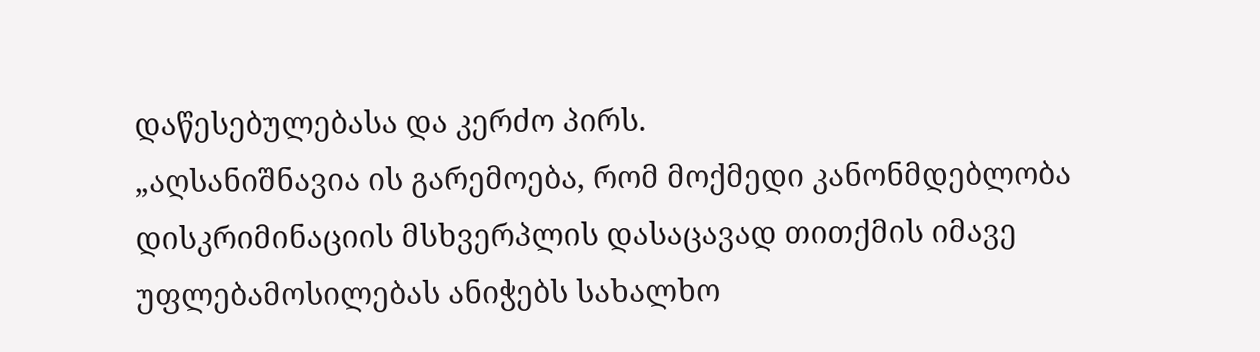დაწესებულებასა და კერძო პირს.
„აღსანიშნავია ის გარემოება, რომ მოქმედი კანონმდებლობა დისკრიმინაციის მსხვერპლის დასაცავად თითქმის იმავე უფლებამოსილებას ანიჭებს სახალხო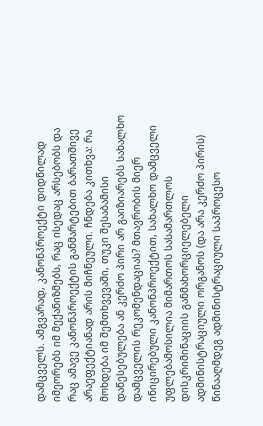დამცველს. ამგვარად, კანონპროექტი დიდწილად იმეორებს იმ მექანიზმებს, რაც ისედაც არსებობს და რაც ამავე კანონპროექტის განმარტებით ბარათშივე არაეფექტიანად არის მიჩნეული. ჩნდება კითხვა: რა მოხდება იმ შემთხვევაში, თუკი შესაბამისი დაწესებულება ან კერძო პირი არ გაიზიარებს სახალხო დამცველის რეკომენდაციას? მთავრობის მიერ ინიცირებული კანონპროექტით, სახალხო დამცველი უფლებამოსილია მიმართოს სასამართლოს დისკრიმინაციის განმახორციელებელი ადმინისტრაციული ორგანოს (და არა კერძო პირის) წინააღმდეგ ადმინისტრაციული საპროცესო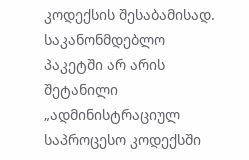კოდექსის შესაბამისად. საკანონმდებლო პაკეტში არ არის შეტანილი „ადმინისტრაციულ საპროცესო კოდექსში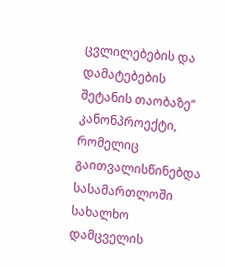ცვლილებების და დამატებების შეტანის თაობაზე“ კანონპროექტი, რომელიც გაითვალისწინებდა სასამართლოში სახალხო დამცველის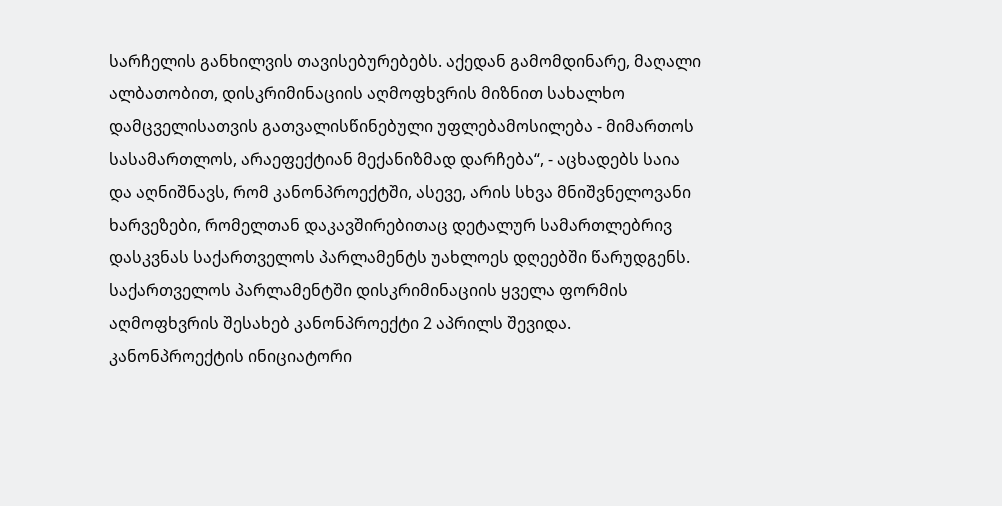სარჩელის განხილვის თავისებურებებს. აქედან გამომდინარე, მაღალი ალბათობით, დისკრიმინაციის აღმოფხვრის მიზნით სახალხო დამცველისათვის გათვალისწინებული უფლებამოსილება - მიმართოს სასამართლოს, არაეფექტიან მექანიზმად დარჩება“, - აცხადებს საია და აღნიშნავს, რომ კანონპროექტში, ასევე, არის სხვა მნიშვნელოვანი ხარვეზები, რომელთან დაკავშირებითაც დეტალურ სამართლებრივ დასკვნას საქართველოს პარლამენტს უახლოეს დღეებში წარუდგენს.
საქართველოს პარლამენტში დისკრიმინაციის ყველა ფორმის აღმოფხვრის შესახებ კანონპროექტი 2 აპრილს შევიდა. კანონპროექტის ინიციატორი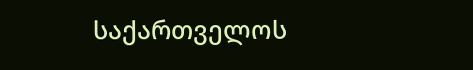საქართველოს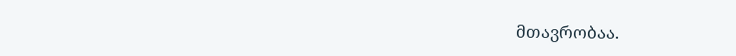მთავრობაა.